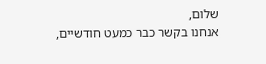שלום,
אנחנו בקשר כבר כמעט חודשיים,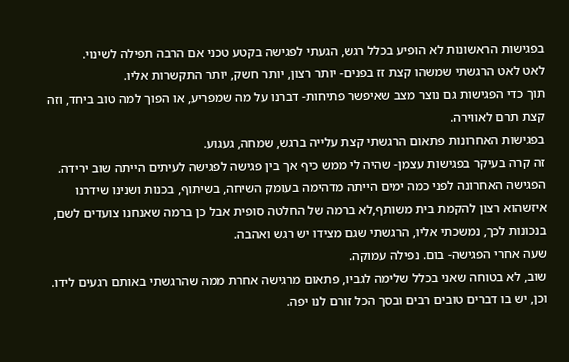בפגישות הראשונות לא הופיע בכלל רגש, הגעתי לפגישה בקטע טכני אם הרבה תפילה לשינוי.
לאט לאט הרגשתי שמשהו קצת זז בפנים- יותר רצון, יותר חשק, יותר התקשרות אליו.
תוך כדי הפגישות גם נוצר מצב שאיפשר פתיחות- דברנו על מה שמפריע, או הפוך למה טוב ביחד, וזה קצת תרם לאווירה.
בפגישות האחרונות פתאום הרגשתי קצת עלייה ברגש, שמחה, געגוע.
זה קרה בעיקר בפגישות עצמן- שהיה לי ממש כיף אך בין פגישה לפגישה לעיתים הייתה שוב ירידה.
הפגישה האחרונה לפני כמה ימים הייתה מדהימה בעומק השיחה, בשיתוף, בכנות ושנינו שידרנו איזשהוא רצון להקמת בית משותף,לא ברמה של החלטה סופית אבל כן ברמה שאנחנו צועדים לשם, בנכונות לכך, נמשכתי אליו, הרגשתי שגם מצידו יש רגש ואהבה.
שעה אחרי הפגישה- בום. נפילה עמוקה.
שוב, לא בטוחה שאני בכלל שלימה לגביו, פתאום מרגישה אחרת ממה שהרגשתי באותם רגעים לידו.
וכן, יש בו דברים טובים רבים ובסך הכל זורם לנו יפה.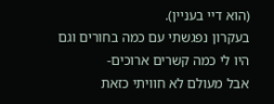(הוא דיי בעניין).
בעקרון נפגשתי עם כמה בחורים וגם היו לי כמה קשרים ארוכים-
אבל מעולם לא חוויתי כזאת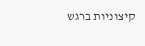קיצוניות ברגש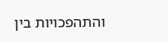והתהפכויות בין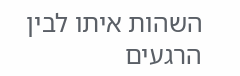השהות איתו לבין הרגעים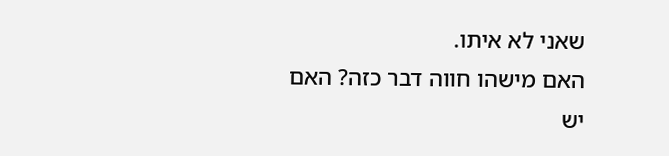שאני לא איתו.
האם מישהו חווה דבר כזה? האם יש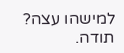למישהו עצה?
תודה.